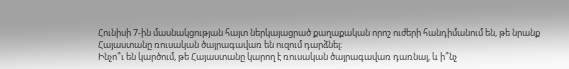Հունիսի 7-ին մասնակցության հայտ ներկայացրած քաղաքական որոշ ուժերի հանդիմանում են, թե նրանք Հայաստանը ռուսական ծայրագավառ են ուզում դարձնել։
Ինչո՞ւ են կարծում, թե Հայաստանը կարող է ռուսական ծայրագավառ դառնալ, և ի՞նչ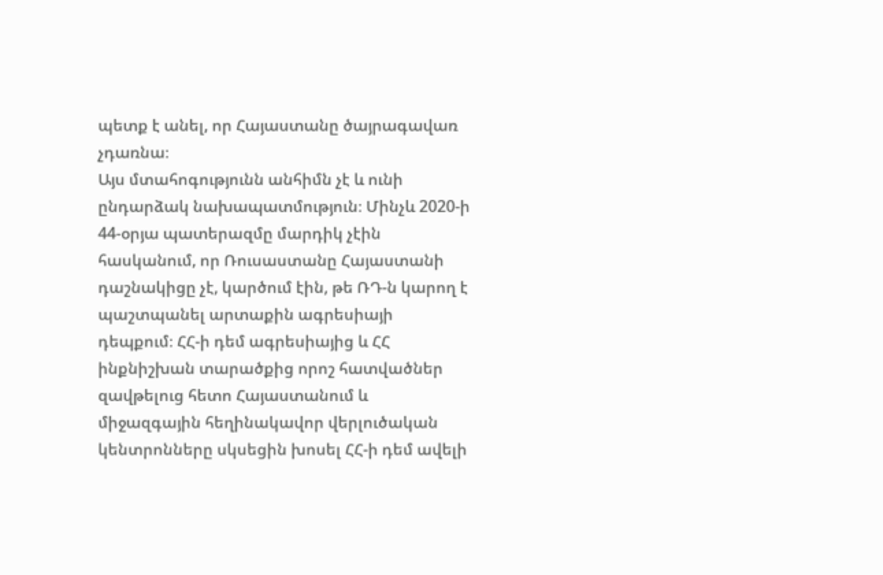պետք է անել, որ Հայաստանը ծայրագավառ չդառնա։
Այս մտահոգությունն անհիմն չէ և ունի ընդարձակ նախապատմություն։ Մինչև 2020-ի 44-օրյա պատերազմը մարդիկ չէին հասկանում, որ Ռուսաստանը Հայաստանի դաշնակիցը չէ, կարծում էին, թե ՌԴ-ն կարող է պաշտպանել արտաքին ագրեսիայի դեպքում։ ՀՀ-ի դեմ ագրեսիայից և ՀՀ ինքնիշխան տարածքից որոշ հատվածներ զավթելուց հետո Հայաստանում և միջազգային հեղինակավոր վերլուծական կենտրոնները սկսեցին խոսել ՀՀ-ի դեմ ավելի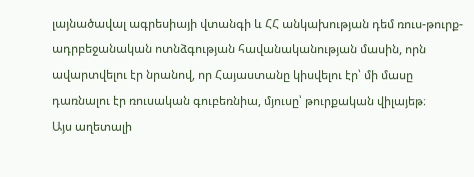լայնածավալ ագրեսիայի վտանգի և ՀՀ անկախության դեմ ռուս-թուրք-ադրբեջանական ոտնձգության հավանականության մասին, որն ավարտվելու էր նրանով, որ Հայաստանը կիսվելու էր՝ մի մասը դառնալու էր ռուսական գուբեռնիա, մյուսը՝ թուրքական վիլայեթ։
Այս աղետալի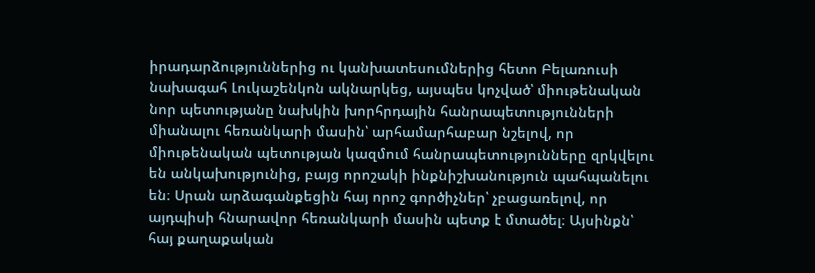իրադարձություններից ու կանխատեսումներից հետո Բելառուսի նախագահ Լուկաշենկոն ակնարկեց, այսպես կոչված՝ միութենական նոր պետությանը նախկին խորհրդային հանրապետությունների միանալու հեռանկարի մասին՝ արհամարհաբար նշելով, որ միութենական պետության կազմում հանրապետությունները զրկվելու են անկախությունից, բայց որոշակի ինքնիշխանություն պահպանելու են։ Սրան արձագանքեցին հայ որոշ գործիչներ՝ չբացառելով, որ այդպիսի հնարավոր հեռանկարի մասին պետք է մտածել։ Այսինքն՝ հայ քաղաքական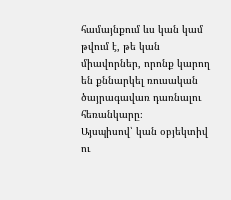համայնքում ևս կան կամ թվում է, թե կան միավորներ, որոնք կարող են քննարկել ռուսական ծայրագավառ դառնալու հեռանկարը։
Այսպիսով՝ կան օբյեկտիվ ու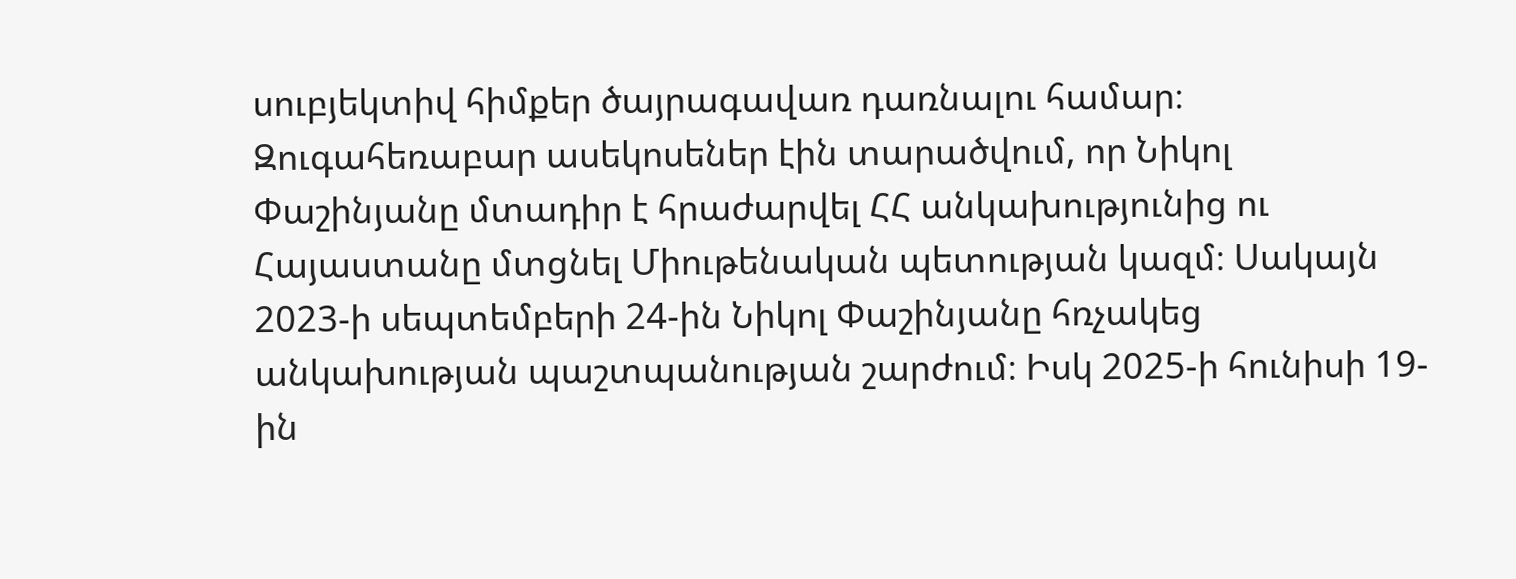սուբյեկտիվ հիմքեր ծայրագավառ դառնալու համար։
Զուգահեռաբար ասեկոսեներ էին տարածվում, որ Նիկոլ Փաշինյանը մտադիր է հրաժարվել ՀՀ անկախությունից ու Հայաստանը մտցնել Միութենական պետության կազմ։ Սակայն 2023-ի սեպտեմբերի 24-ին Նիկոլ Փաշինյանը հռչակեց անկախության պաշտպանության շարժում։ Իսկ 2025-ի հունիսի 19-ին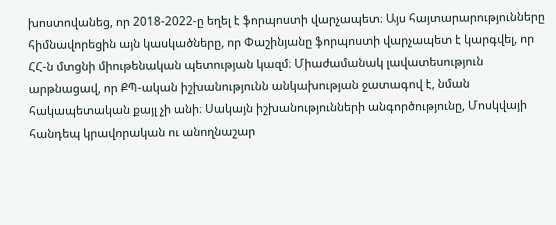խոստովանեց, որ 2018-2022-ը եղել է ֆորպոստի վարչապետ։ Այս հայտարարությունները հիմնավորեցին այն կասկածները, որ Փաշինյանը ֆորպոստի վարչապետ է կարգվել, որ ՀՀ-ն մտցնի միութենական պետության կազմ։ Միաժամանակ լավատեսություն արթնացավ, որ ՔՊ-ական իշխանությունն անկախության ջատագով է, նման հակապետական քայլ չի անի։ Սակայն իշխանությունների անգործությունը, Մոսկվայի հանդեպ կրավորական ու անողնաշար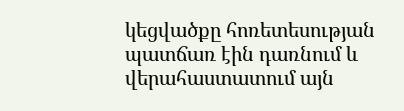կեցվածքը հոռետեսության պատճառ էին դառնում և վերահաստատում այն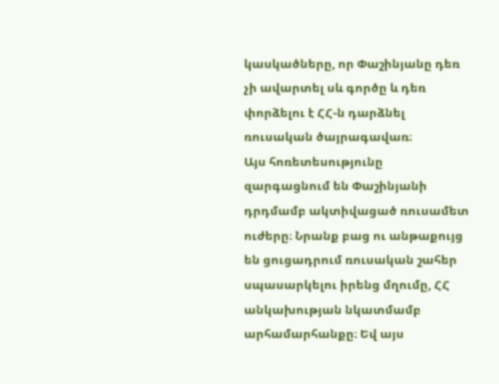կասկածները, որ Փաշինյանը դեռ չի ավարտել սև գործը և դեռ փորձելու է ՀՀ-ն դարձնել ռուսական ծայրագավառ։
Այս հոռետեսությունը զարգացնում են Փաշինյանի դրդմամբ ակտիվացած ռուսամետ ուժերը։ Նրանք բաց ու անթաքույց են ցուցադրում ռուսական շահեր սպասարկելու իրենց մղումը, ՀՀ անկախության նկատմամբ արհամարհանքը։ Եվ այս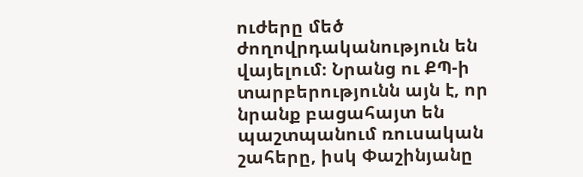ուժերը մեծ ժողովրդականություն են վայելում։ Նրանց ու ՔՊ-ի տարբերությունն այն է, որ նրանք բացահայտ են պաշտպանում ռուսական շահերը, իսկ Փաշինյանը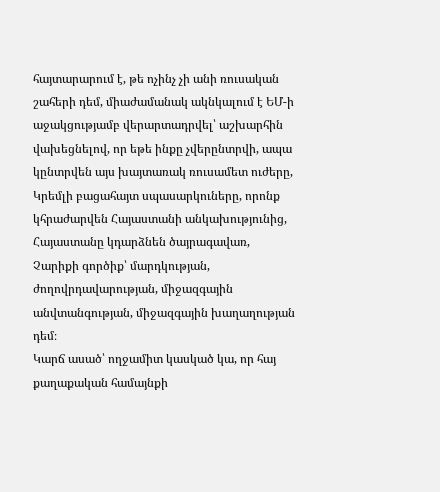հայտարարում է, թե ոչինչ չի անի ռուսական շահերի դեմ, միաժամանակ ակնկալում է ԵՄ-ի աջակցությամբ վերարտադրվել՝ աշխարհին վախեցնելով, որ եթե ինքը չվերընտրվի, ապա կընտրվեն այս խայտառակ ռուսամետ ուժերը, Կրեմլի բացահայտ սպասարկուները, որոնք կհրաժարվեն Հայաստանի անկախությունից, Հայաստանը կդարձնեն ծայրագավառ, Չարիքի գործիք՝ մարդկության, ժողովրդավարության, միջազգային անվտանգության, միջազգային խաղաղության դեմ։
Կարճ ասած՝ ողջամիտ կասկած կա, որ հայ քաղաքական համայնքի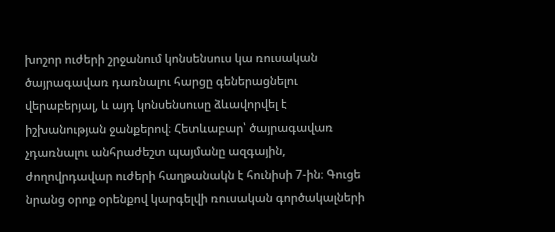խոշոր ուժերի շրջանում կոնսենսուս կա ռուսական ծայրագավառ դառնալու հարցը գեներացնելու վերաբերյալ, և այդ կոնսենսուսը ձևավորվել է իշխանության ջանքերով։ Հետևաբար՝ ծայրագավառ չդառնալու անհրաժեշտ պայմանը ազգային, ժողովրդավար ուժերի հաղթանակն է հունիսի 7-ին։ Գուցե նրանց օրոք օրենքով կարգելվի ռուսական գործակալների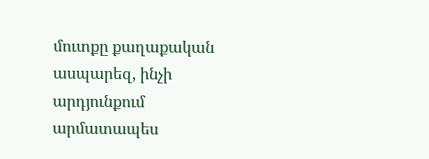մուտքը քաղաքական ասպարեզ, ինչի արդյունքում արմատապես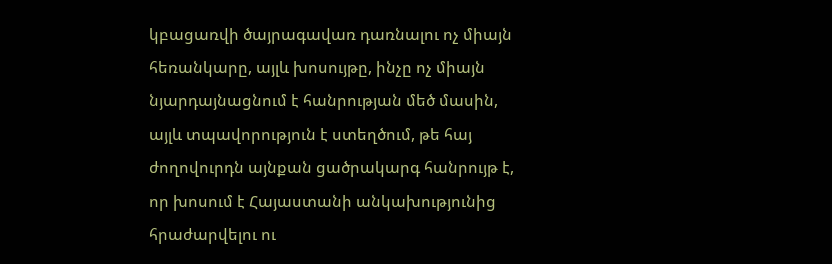կբացառվի ծայրագավառ դառնալու ոչ միայն հեռանկարը, այլև խոսույթը, ինչը ոչ միայն նյարդայնացնում է հանրության մեծ մասին, այլև տպավորություն է ստեղծում, թե հայ ժողովուրդն այնքան ցածրակարգ հանրույթ է, որ խոսում է Հայաստանի անկախությունից հրաժարվելու ու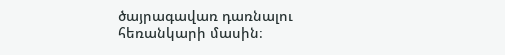ծայրագավառ դառնալու հեռանկարի մասին։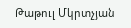Թաթուլ Մկրտչյան